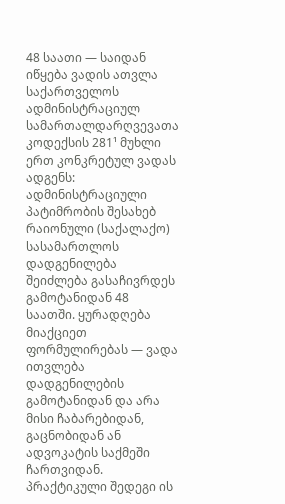48 საათი — საიდან იწყება ვადის ათვლა
საქართველოს ადმინისტრაციულ სამართალდარღვევათა კოდექსის 281¹ მუხლი ერთ კონკრეტულ ვადას ადგენს: ადმინისტრაციული პატიმრობის შესახებ რაიონული (საქალაქო) სასამართლოს დადგენილება შეიძლება გასაჩივრდეს გამოტანიდან 48 საათში. ყურადღება მიაქციეთ ფორმულირებას — ვადა ითვლება დადგენილების გამოტანიდან და არა მისი ჩაბარებიდან, გაცნობიდან ან ადვოკატის საქმეში ჩართვიდან. პრაქტიკული შედეგი ის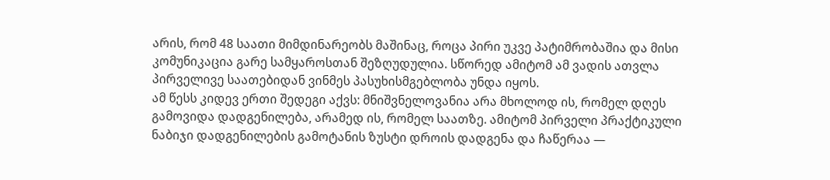არის, რომ 48 საათი მიმდინარეობს მაშინაც, როცა პირი უკვე პატიმრობაშია და მისი კომუნიკაცია გარე სამყაროსთან შეზღუდულია. სწორედ ამიტომ ამ ვადის ათვლა პირველივე საათებიდან ვინმეს პასუხისმგებლობა უნდა იყოს.
ამ წესს კიდევ ერთი შედეგი აქვს: მნიშვნელოვანია არა მხოლოდ ის, რომელ დღეს გამოვიდა დადგენილება, არამედ ის, რომელ საათზე. ამიტომ პირველი პრაქტიკული ნაბიჯი დადგენილების გამოტანის ზუსტი დროის დადგენა და ჩაწერაა —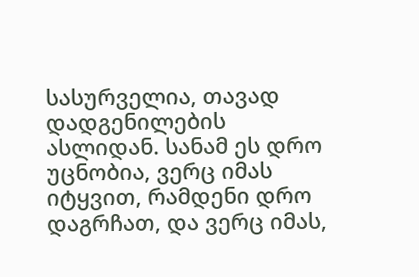სასურველია, თავად დადგენილების ასლიდან. სანამ ეს დრო უცნობია, ვერც იმას იტყვით, რამდენი დრო დაგრჩათ, და ვერც იმას,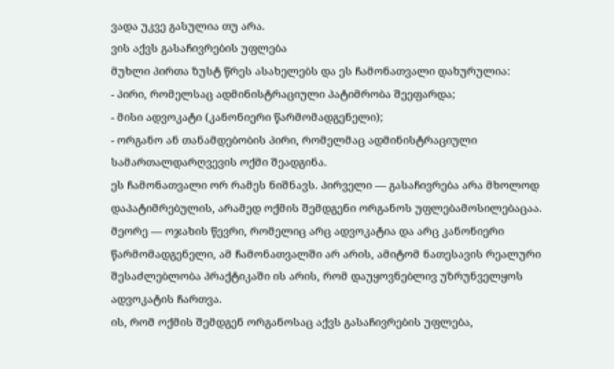ვადა უკვე გასულია თუ არა.
ვის აქვს გასაჩივრების უფლება
მუხლი პირთა ზუსტ წრეს ასახელებს და ეს ჩამონათვალი დახურულია:
- პირი, რომელსაც ადმინისტრაციული პატიმრობა შეეფარდა;
- მისი ადვოკატი (კანონიერი წარმომადგენელი);
- ორგანო ან თანამდებობის პირი, რომელმაც ადმინისტრაციული სამართალდარღვევის ოქმი შეადგინა.
ეს ჩამონათვალი ორ რამეს ნიშნავს. პირველი — გასაჩივრება არა მხოლოდ დაპატიმრებულის, არამედ ოქმის შემდგენი ორგანოს უფლებამოსილებაცაა. მეორე — ოჯახის წევრი, რომელიც არც ადვოკატია და არც კანონიერი წარმომადგენელი, ამ ჩამონათვალში არ არის, ამიტომ ნათესავის რეალური შესაძლებლობა პრაქტიკაში ის არის, რომ დაუყოვნებლივ უზრუნველყოს ადვოკატის ჩართვა.
ის, რომ ოქმის შემდგენ ორგანოსაც აქვს გასაჩივრების უფლება,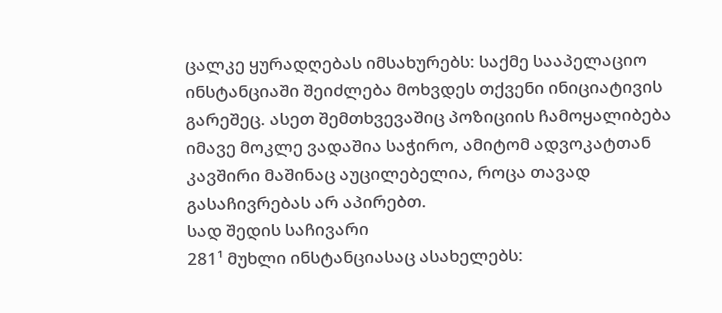ცალკე ყურადღებას იმსახურებს: საქმე სააპელაციო ინსტანციაში შეიძლება მოხვდეს თქვენი ინიციატივის გარეშეც. ასეთ შემთხვევაშიც პოზიციის ჩამოყალიბება იმავე მოკლე ვადაშია საჭირო, ამიტომ ადვოკატთან კავშირი მაშინაც აუცილებელია, როცა თავად გასაჩივრებას არ აპირებთ.
სად შედის საჩივარი
281¹ მუხლი ინსტანციასაც ასახელებს: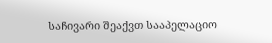საჩივარი შეაქვთ სააპელაციო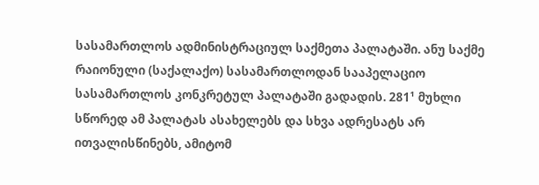სასამართლოს ადმინისტრაციულ საქმეთა პალატაში. ანუ საქმე რაიონული (საქალაქო) სასამართლოდან სააპელაციო სასამართლოს კონკრეტულ პალატაში გადადის. 281¹ მუხლი სწორედ ამ პალატას ასახელებს და სხვა ადრესატს არ ითვალისწინებს, ამიტომ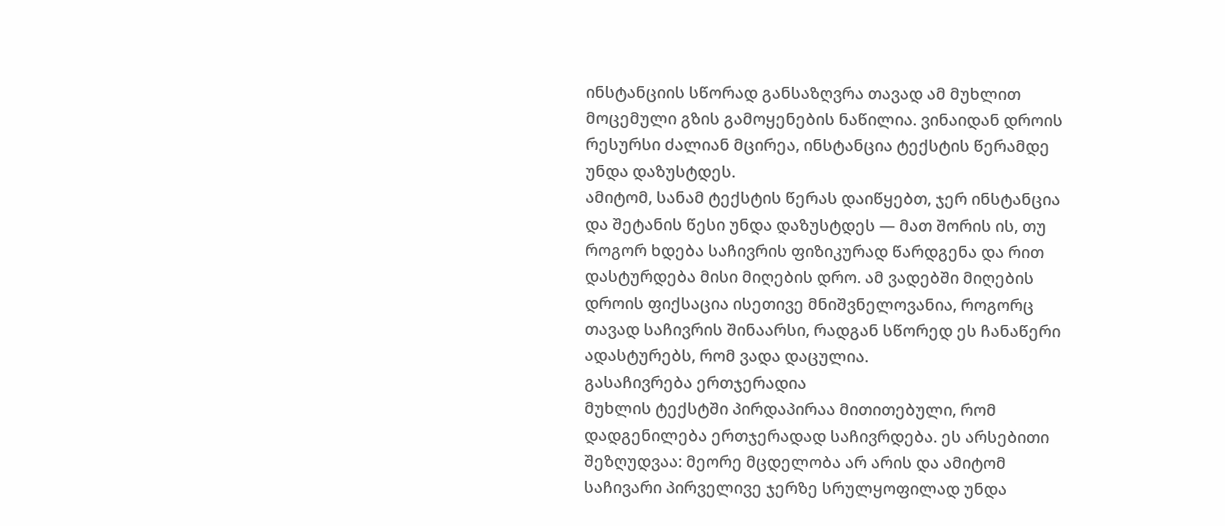ინსტანციის სწორად განსაზღვრა თავად ამ მუხლით მოცემული გზის გამოყენების ნაწილია. ვინაიდან დროის რესურსი ძალიან მცირეა, ინსტანცია ტექსტის წერამდე უნდა დაზუსტდეს.
ამიტომ, სანამ ტექსტის წერას დაიწყებთ, ჯერ ინსტანცია და შეტანის წესი უნდა დაზუსტდეს — მათ შორის ის, თუ როგორ ხდება საჩივრის ფიზიკურად წარდგენა და რით დასტურდება მისი მიღების დრო. ამ ვადებში მიღების დროის ფიქსაცია ისეთივე მნიშვნელოვანია, როგორც თავად საჩივრის შინაარსი, რადგან სწორედ ეს ჩანაწერი ადასტურებს, რომ ვადა დაცულია.
გასაჩივრება ერთჯერადია
მუხლის ტექსტში პირდაპირაა მითითებული, რომ დადგენილება ერთჯერადად საჩივრდება. ეს არსებითი შეზღუდვაა: მეორე მცდელობა არ არის და ამიტომ საჩივარი პირველივე ჯერზე სრულყოფილად უნდა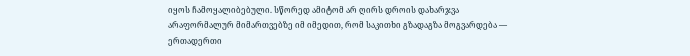იყოს ჩამოყალიბებული. სწორედ ამიტომ არ ღირს დროის დახარჯვა არაფორმალურ მიმართვებზე იმ იმედით, რომ საკითხი გზადაგზა მოგვარდება — ერთადერთი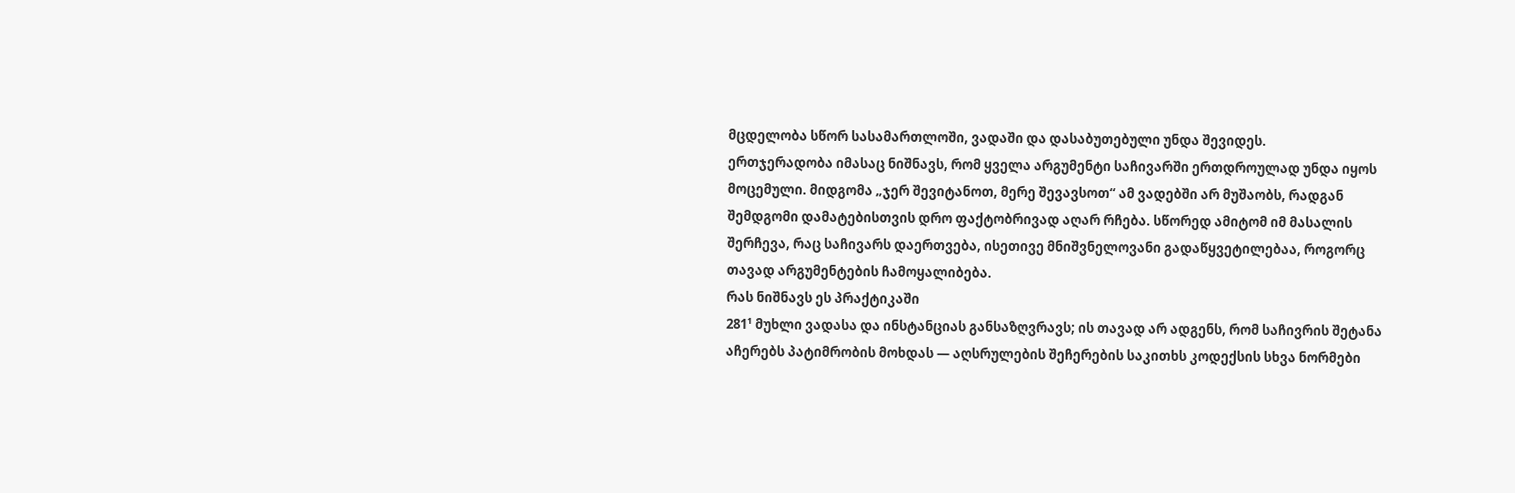მცდელობა სწორ სასამართლოში, ვადაში და დასაბუთებული უნდა შევიდეს.
ერთჯერადობა იმასაც ნიშნავს, რომ ყველა არგუმენტი საჩივარში ერთდროულად უნდა იყოს მოცემული. მიდგომა „ჯერ შევიტანოთ, მერე შევავსოთ“ ამ ვადებში არ მუშაობს, რადგან შემდგომი დამატებისთვის დრო ფაქტობრივად აღარ რჩება. სწორედ ამიტომ იმ მასალის შერჩევა, რაც საჩივარს დაერთვება, ისეთივე მნიშვნელოვანი გადაწყვეტილებაა, როგორც თავად არგუმენტების ჩამოყალიბება.
რას ნიშნავს ეს პრაქტიკაში
281¹ მუხლი ვადასა და ინსტანციას განსაზღვრავს; ის თავად არ ადგენს, რომ საჩივრის შეტანა აჩერებს პატიმრობის მოხდას — აღსრულების შეჩერების საკითხს კოდექსის სხვა ნორმები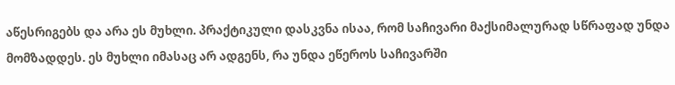აწესრიგებს და არა ეს მუხლი. პრაქტიკული დასკვნა ისაა, რომ საჩივარი მაქსიმალურად სწრაფად უნდა მომზადდეს. ეს მუხლი იმასაც არ ადგენს, რა უნდა ეწეროს საჩივარში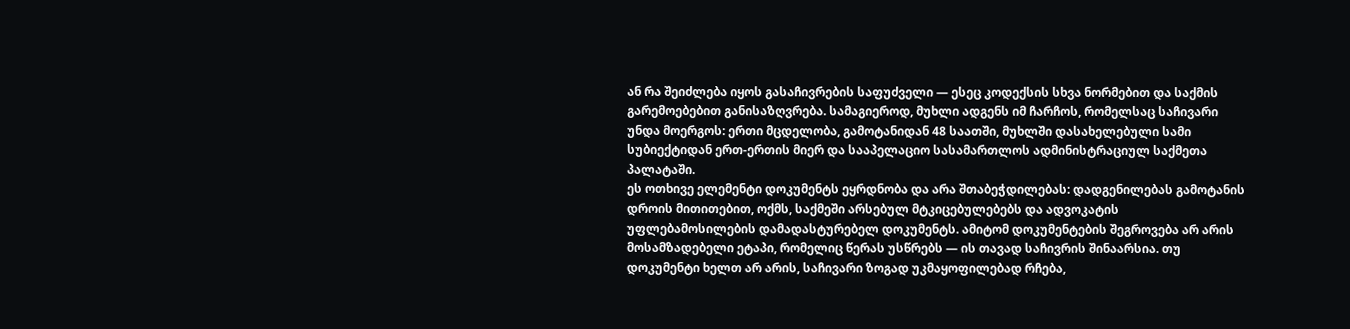ან რა შეიძლება იყოს გასაჩივრების საფუძველი — ესეც კოდექსის სხვა ნორმებით და საქმის გარემოებებით განისაზღვრება. სამაგიეროდ, მუხლი ადგენს იმ ჩარჩოს, რომელსაც საჩივარი უნდა მოერგოს: ერთი მცდელობა, გამოტანიდან 48 საათში, მუხლში დასახელებული სამი სუბიექტიდან ერთ-ერთის მიერ და სააპელაციო სასამართლოს ადმინისტრაციულ საქმეთა პალატაში.
ეს ოთხივე ელემენტი დოკუმენტს ეყრდნობა და არა შთაბეჭდილებას: დადგენილებას გამოტანის დროის მითითებით, ოქმს, საქმეში არსებულ მტკიცებულებებს და ადვოკატის უფლებამოსილების დამადასტურებელ დოკუმენტს. ამიტომ დოკუმენტების შეგროვება არ არის მოსამზადებელი ეტაპი, რომელიც წერას უსწრებს — ის თავად საჩივრის შინაარსია. თუ დოკუმენტი ხელთ არ არის, საჩივარი ზოგად უკმაყოფილებად რჩება,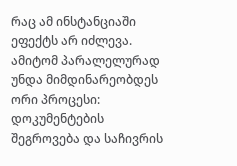რაც ამ ინსტანციაში ეფექტს არ იძლევა. ამიტომ პარალელურად უნდა მიმდინარეობდეს ორი პროცესი: დოკუმენტების შეგროვება და საჩივრის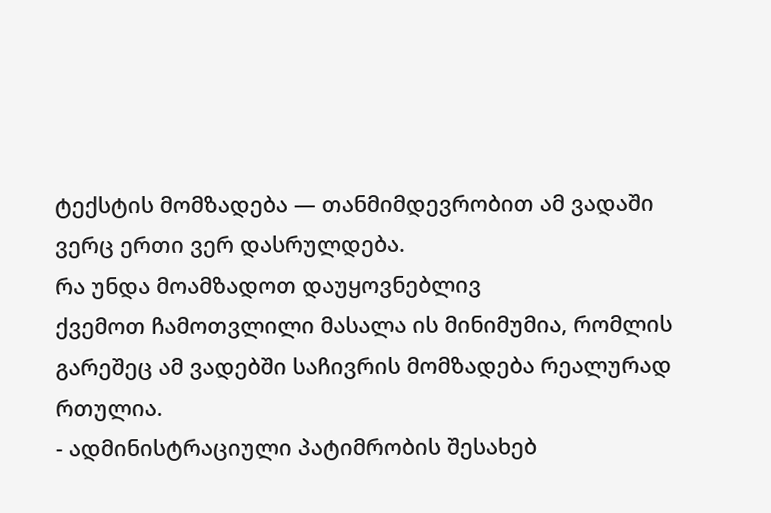ტექსტის მომზადება — თანმიმდევრობით ამ ვადაში ვერც ერთი ვერ დასრულდება.
რა უნდა მოამზადოთ დაუყოვნებლივ
ქვემოთ ჩამოთვლილი მასალა ის მინიმუმია, რომლის გარეშეც ამ ვადებში საჩივრის მომზადება რეალურად რთულია.
- ადმინისტრაციული პატიმრობის შესახებ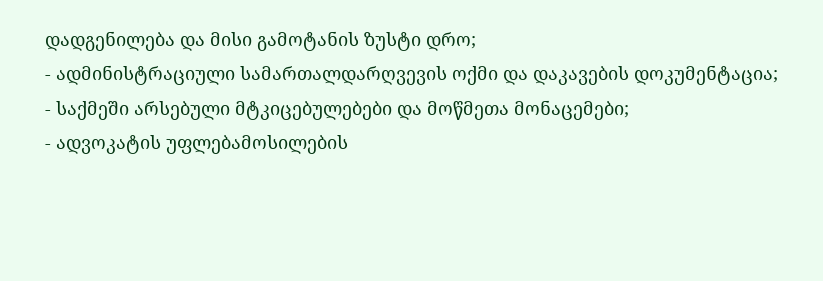დადგენილება და მისი გამოტანის ზუსტი დრო;
- ადმინისტრაციული სამართალდარღვევის ოქმი და დაკავების დოკუმენტაცია;
- საქმეში არსებული მტკიცებულებები და მოწმეთა მონაცემები;
- ადვოკატის უფლებამოსილების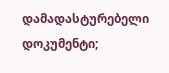დამადასტურებელი დოკუმენტი;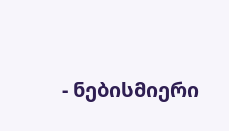- ნებისმიერი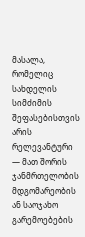მასალა, რომელიც სახდელის სიმძიმის შეფასებისთვის არის რელევანტური — მათ შორის ჯანმრთელობის მდგომარეობის ან საოჯახო გარემოებების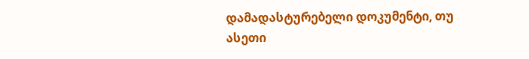დამადასტურებელი დოკუმენტი, თუ ასეთი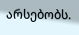არსებობს.